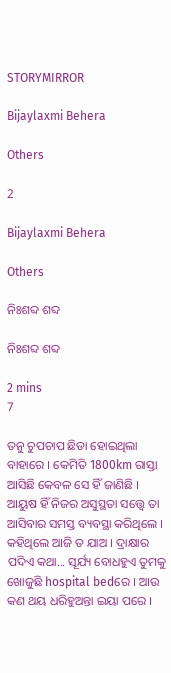STORYMIRROR

Bijaylaxmi Behera

Others

2

Bijaylaxmi Behera

Others

ନିଃଶବ୍ଦ ଶବ୍ଦ

ନିଃଶବ୍ଦ ଶବ୍ଦ

2 mins
7

ତନୁ ଚୁପଚାପ ଛିଡା ହୋଇଥିଲା ବାହାରେ । କେମିତି 1800km ରାସ୍ତା ଆସିଛି କେବଳ ସେ ହିଁ ଜାଣିଛି । ଆୟୁଷ ହିଁ ନିଜର ଅସୁସ୍ଥତା ସତ୍ତ୍ୱେ ତା ଆସିବାର ସମସ୍ତ ବ୍ୟବସ୍ଥା କରିଥିଲେ । କହିଥିଲେ ଆଜି ତ ଯାଅ । ଦ୍ରାକ୍ଷାର ପଦିଏ କଥା... ସୂର୍ଯ୍ୟ ବୋଧହୁଏ ତୁମକୁ ଖୋଜୁଛି hospital bedରେ । ଆଉ କଣ ଥୟ ଧରିହୁଅନ୍ତା ଇୟା ପରେ ।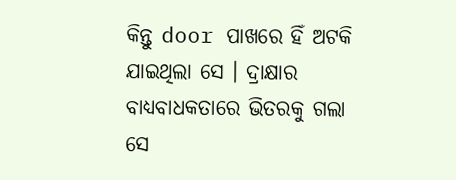କିନ୍ତୁ door ପାଖରେ ହିଁ ଅଟକି ଯାଇଥିଲା ସେ । ଦ୍ରାକ୍ଷାର ବାଧ୍ୟବାଧକତାରେ ଭିତରକୁ ଗଲା ସେ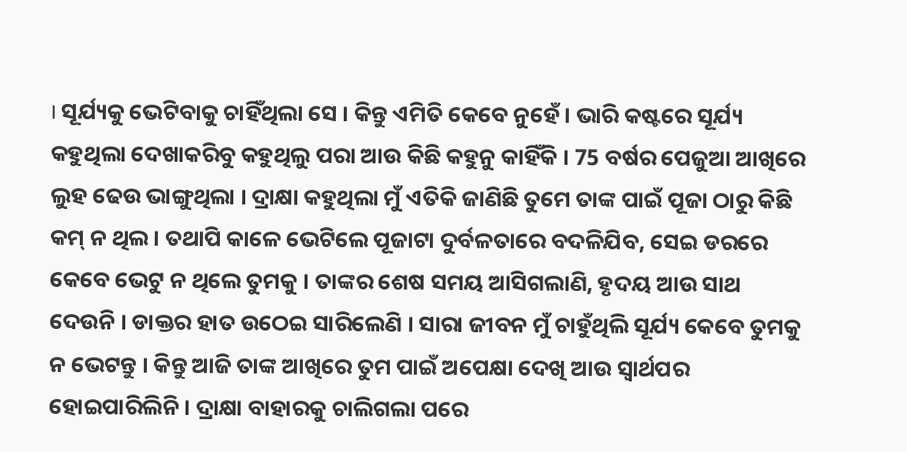। ସୂର୍ଯ୍ୟକୁ ଭେଟିବାକୁ ଚାହିଁଥିଲା ସେ । କିନ୍ତୁ ଏମିତି କେବେ ନୁହେଁ । ଭାରି କଷ୍ଟରେ ସୂର୍ଯ୍ୟ କହୁଥିଲା ଦେଖାକରିବୁ କହୁଥିଲୁ ପରା ଆଉ କିଛି କହୁନୁ କାହିଁକି । 75 ବର୍ଷର ପେଜୁଆ ଆଖିରେ ଲୁହ ଢେଉ ଭାଙ୍ଗୁଥିଲା । ଦ୍ରାକ୍ଷା କହୁଥିଲା ମୁଁ ଏତିକି ଜାଣିଛି ତୁମେ ତାଙ୍କ ପାଇଁ ପୂଜା ଠାରୁ କିଛି କମ୍ ନ ଥିଲ । ତଥାପି କାଳେ ଭେଟିଲେ ପୂଜାଟା ଦୁର୍ବଳତାରେ ବଦଳିଯିବ, ସେଇ ଡରରେ କେବେ ଭେଟୁ ନ ଥିଲେ ତୁମକୁ । ତାଙ୍କର ଶେଷ ସମୟ ଆସିଗଲାଣି, ହୃଦୟ ଆଉ ସାଥ ଦେଉନି । ଡାକ୍ତର ହାତ ଉଠେଇ ସାରିଲେଣି । ସାରା ଜୀବନ ମୁଁ ଚାହୁଁଥିଲି ସୂର୍ଯ୍ୟ କେବେ ତୁମକୁ ନ ଭେଟନ୍ତୁ । କିନ୍ତୁ ଆଜି ତାଙ୍କ ଆଖିରେ ତୁମ ପାଇଁ ଅପେକ୍ଷା ଦେଖି ଆଉ ସ୍ୱାର୍ଥପର ହୋଇପାରିଲିନି । ଦ୍ରାକ୍ଷା ବାହାରକୁ ଚାଲିଗଲା ପରେ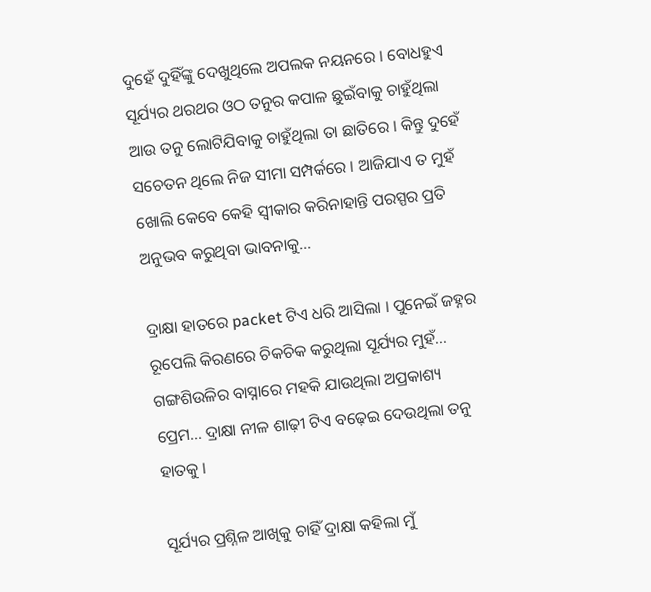ଦୁହେଁ ଦୁହିଁଙ୍କୁ ଦେଖୁଥିଲେ ଅପଲକ ନୟନରେ । ବୋଧହୁଏ ସୂର୍ଯ୍ୟର ଥରଥର ଓଠ ତନୁର କପାଳ ଛୁଇଁବାକୁ ଚାହୁଁଥିଲା ଆଉ ତନୁ ଲୋଟିଯିବାକୁ ଚାହୁଁଥିଲା ତା ଛାତିରେ । କିନ୍ତୁ ଦୁହେଁ ସଚେତନ ଥିଲେ ନିଜ ସୀମା ସମ୍ପର୍କରେ । ଆଜିଯାଏ ତ ମୁହଁ ଖୋଲି କେବେ କେହି ସ୍ଵୀକାର କରିନାହାନ୍ତି ପରସ୍ପର ପ୍ରତି ଅନୁଭବ କରୁଥିବା ଭାବନାକୁ...

ଦ୍ରାକ୍ଷା ହାତରେ packet ଟିଏ ଧରି ଆସିଲା । ପୁନେଇଁ ଜହ୍ନର ରୂପେଲି କିରଣରେ ଚିକଚିକ କରୁଥିଲା ସୂର୍ଯ୍ୟର ମୁହଁ... ଗଙ୍ଗଶିଉଳିର ବାସ୍ନାରେ ମହକି ଯାଉଥିଲା ଅପ୍ରକାଶ୍ୟ ପ୍ରେମ... ଦ୍ରାକ୍ଷା ନୀଳ ଶାଢ଼ୀ ଟିଏ ବଢ଼େଇ ଦେଉଥିଲା ତନୁ ହାତକୁ ।

ସୂର୍ଯ୍ୟର ପ୍ରଶ୍ନିଳ ଆଖିକୁ ଚାହିଁ ଦ୍ରାକ୍ଷା କହିଲା ମୁଁ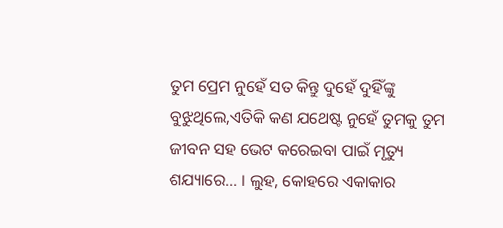ତୁମ ପ୍ରେମ ନୁହେଁ ସତ କିନ୍ତୁ ଦୁହେଁ ଦୁହିଁଙ୍କୁ ବୁଝୁଥିଲେ,ଏତିକି କଣ ଯଥେଷ୍ଟ ନୁହେଁ ତୁମକୁ ତୁମ ଜୀବନ ସହ ଭେଟ କରେଇବା ପାଇଁ ମୃତ୍ୟୁ ଶଯ୍ୟାରେ... । ଲୁହ, କୋହରେ ଏକାକାର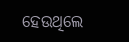ହେଉଥିଲେ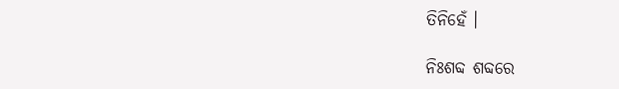ତିନିହେଁ ।

ନିଃଶବ୍ଦ ଶବ୍ଦରେ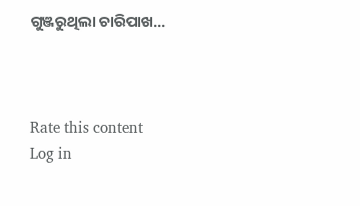ଗୁଞ୍ଜରୁଥିଲା ଚାରିପାଖ...



Rate this content
Log in